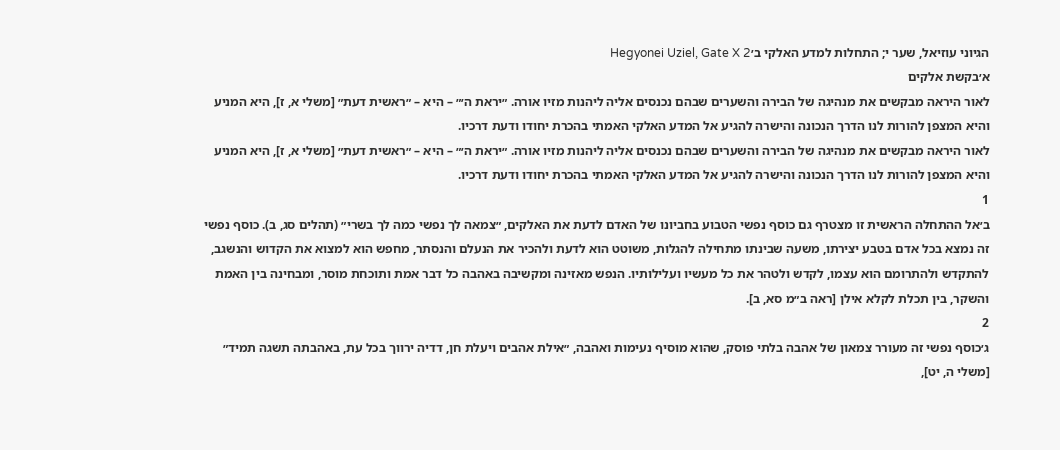הגיוני עוזיאל, שער י; התחלות למדע האלקי ב׳Hegyonei Uziel, Gate X 2
א׳בקשת אלקים
לאור היראה מבקשים את מנהיגה של הבירה והשערים שבהם נכנסים אליה ליהנות מזיו אורה. ״יראת ה׳״ – היא – ״ראשית דעת״ [משלי א, ז], היא המניע והיא המצפן להורות לנו הדרך הנכונה והישרה להגיע אל המדע האלקי האמתי בהכרת יחודו ודעת דרכיו.
לאור היראה מבקשים את מנהיגה של הבירה והשערים שבהם נכנסים אליה ליהנות מזיו אורה. ״יראת ה׳״ – היא – ״ראשית דעת״ [משלי א, ז], היא המניע והיא המצפן להורות לנו הדרך הנכונה והישרה להגיע אל המדע האלקי האמתי בהכרת יחודו ודעת דרכיו.
1
ב׳אל ההתחלה הראשית זו מצטרף גם כוסף נפשי הטבוע בחביונו של האדם לדעת את האלקים, ״צמאה לך נפשי כמה לך בשרי״ (תהלים סג, ב). כוסף נפשי זה נמצא בכל אדם בטבע יצירתו, משעה שבינתו מתחילה להגלות, משוטט הוא לדעת ולהכיר את הנעלם והנסתר, מחפש הוא למצוא את הקדוש והנשגב, להתקדש ולהתרומם הוא עצמו, לקדש ולטהר את כל מעשיו ועלילותיו. הנפש מאזינה ומקשיבה באהבה כל דבר אמת ותוכחת מוסר, ומבחינה בין האמת והשקר, בין תכלת לקלא אילן [ראה ב״מ סא, ב].
2
ג׳כוסף נפשי זה מעורר צמאון של אהבה בלתי פוסק, שהוא מוסיף נעימות ואהבה, ״אילת אהבים ויעלת חן, דדיה ירווך בכל עת, באהבתה תשגה תמיד״ [משלי ה, יט],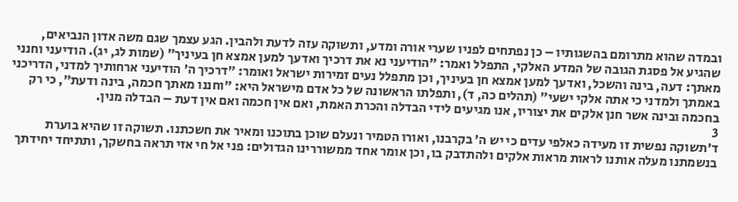ובמדה שהוא מתרומם בהשגותיו – כן נפתחים לפניו שערי אורה ומדע, ותשוקה עזה לדעת ולהבין. הגע עצמך שגם משה אדון הנביאים, שהגיע אל פסגת הגובה של המדע האלקי, התפלל ואמר: ״הודיעני נא את דרכיך ואדעך למען אמצא חן בעיניך״ (שמות לג, יג). הודיעני וחנני מאתך: דעה, בינה והשכל, ואדעך למען אמצא חן בעיניך, וכן מתפלל נעים זמירות ישראל ואומר: ״דרכיך ה׳ הודיעני ארחותיך למדני, הדריכני באמתך ולמדני כי אתה אלקי ישעי״ (תהלים כה, ד), ותפלתו הראשונה של כל אדם מישראל היא: ״וחננו מאתך חכמה, בינה ודעת״, כי רק בחכמה ובינה אשר חנן אלקים את יצוריו, אנו מגיעים לידי הבדלה והכרת האמת, ואם אין חכמה ואם אין דעת – הבדלה מנין.
3
ד׳תשוקה נפשית זו מעידה כאלפי עדים כי יש ה׳ בקרבנו, ואורו הטמיר ונעלם שוכן בתוכנו ומאיר את חשכתנו. תשוקה זו שהיא בוערת בנשמתנו מעלה אותנו לראות מראות אלקים ולהתדבק בו, וכן אומר אחד ממשוררינו הגדולים: פני אל חי אזי תראה בחשקך, ותתיחד יחידתך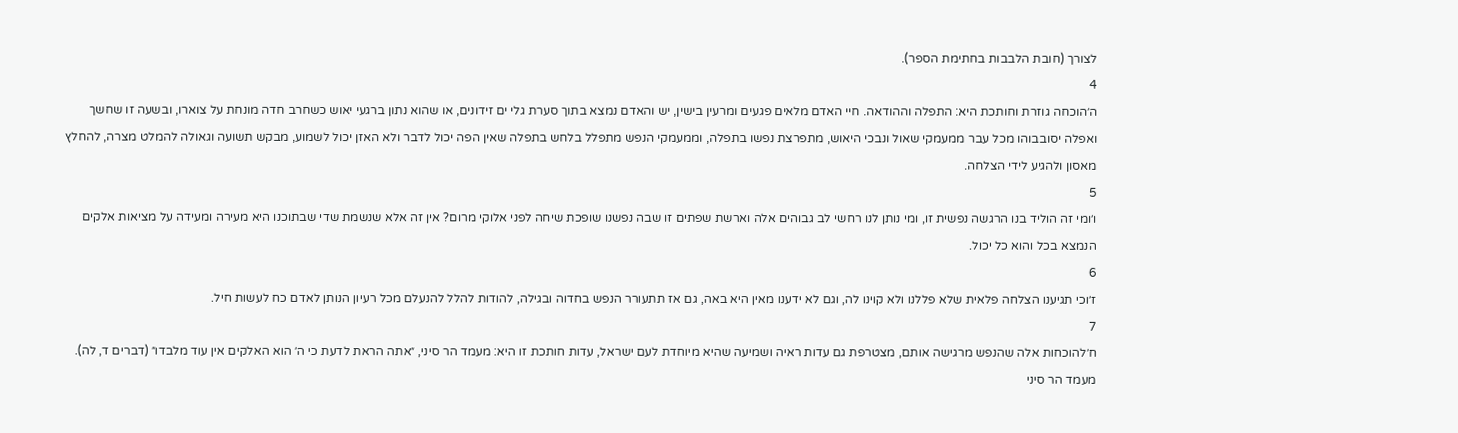לצורך (חובת הלבבות בחתימת הספר).
4
ה׳הוכחה גוזרת וחותכת היא: התפלה וההודאה. חיי האדם מלאים פגעים ומרעין בישין, יש והאדם נמצא בתוך סערת גלי ים זידונים, או שהוא נתון ברגעי יאוש כשחרב חדה מונחת על צוארו, ובשעה זו שחשך ואפלה יסובבוהו מכל עבר ממעמקי שאול ונבכי היאוש, מתפרצת נפשו בתפלה, וממעמקי הנפש מתפלל בלחש בתפלה שאין הפה יכול לדבר ולא האזן יכול לשמוע, מבקש תשועה וגאולה להמלט מצרה, להחלץ מאסון ולהגיע לידי הצלחה.
5
ו׳ומי זה הוליד בנו הרגשה נפשית זו, ומי נותן לנו רחשי לב גבוהים אלה וארשת שפתים זו שבה נפשנו שופכת שיחה לפני אלוקי מרום? אין זה אלא שנשמת שדי שבתוכנו היא מעירה ומעידה על מציאות אלקים הנמצא בכל והוא כל יכול.
6
ז׳וכי תגיענו הצלחה פלאית שלא פללנו ולא קוינו לה, וגם לא ידענו מאין היא באה, גם אז תתעורר הנפש בחדוה ובגילה, להודות להלל להנעלם מכל רעיון הנותן לאדם כח לעשות חיל.
7
ח׳להוכחות אלה שהנפש מרגישה אותם, מצטרפת גם עדות ראיה ושמיעה שהיא מיוחדת לעם ישראל, עדות חותכת זו היא: מעמד הר סיני, ״אתה הראת לדעת כי ה׳ הוא האלקים אין עוד מלבדו״ (דברים ד, לה). מעמד הר סיני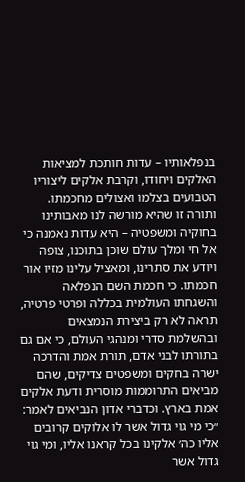בנפלאותיו – עדות חותכת למציאות האלקים ויחודו, וקרבת אלקים ליצוריו הטבועים בצלמו ואצולים מחכמתו. ותורה זו שהיא מורשה לנו מאבותינו בחוקיה ומשפטיה – היא עדות נאמנה כי אל חי ומלך עולם שוכן בתוכנו, צופה ויודע את סתרינו, ומאציל עלינו מזיו אור חכמתו. כי חכמת השם הנפלאה והשגחתו העולמית בכללה ופרטי פרטיה, תראה לא רק ביצירת הנמצאים ובהשלמת סדרי ומנהגי העולם, כי אם גם בתורתו לבני אדם, תורת אמת והדרכה ישרה בחקים ומשפטים צדיקים, שהם מביאים התרוממות מוסרית ודעת אלקים אמת בארץ. וכדברי אדון הנביאים לאמר: ״כי מי גוי גדול אשר לו אלוקים קרובים אליו כה׳ אלקינו בכל קראנו אליו, ומי גוי גדול אשר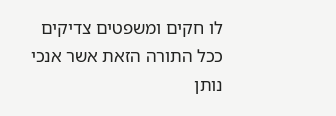לו חקים ומשפטים צדיקים ככל התורה הזאת אשר אנכי נותן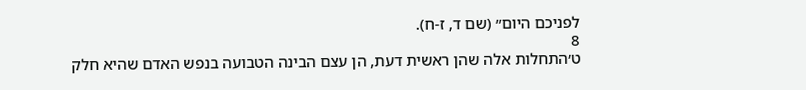לפניכם היום״ (שם ד, ז-ח).
8
ט׳התחלות אלה שהן ראשית דעת, הן עצם הבינה הטבועה בנפש האדם שהיא חלק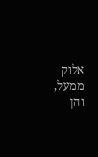אלוק ממעל, והן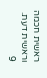ראשית חכמה וראשית דעת.
9